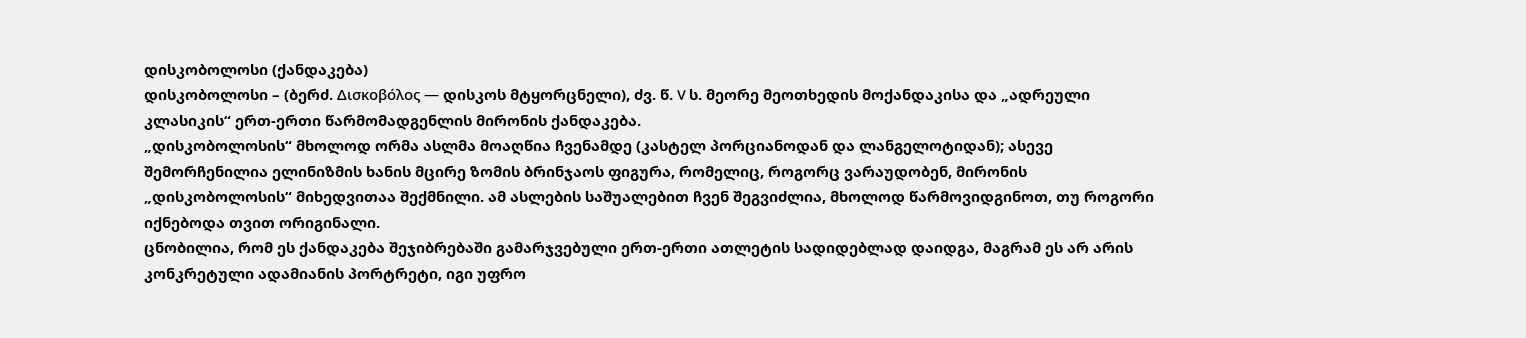დისკობოლოსი (ქანდაკება)
დისკობოლოსი – (ბერძ. Δισκοβόλος — დისკოს მტყორცნელი), ძვ. წ. V ს. მეორე მეოთხედის მოქანდაკისა და „ადრეული კლასიკის“ ერთ-ერთი წარმომადგენლის მირონის ქანდაკება.
„დისკობოლოსის“ მხოლოდ ორმა ასლმა მოაღწია ჩვენამდე (კასტელ პორციანოდან და ლანგელოტიდან); ასევე შემორჩენილია ელინიზმის ხანის მცირე ზომის ბრინჯაოს ფიგურა, რომელიც, როგორც ვარაუდობენ, მირონის „დისკობოლოსის“ მიხედვითაა შექმნილი. ამ ასლების საშუალებით ჩვენ შეგვიძლია, მხოლოდ წარმოვიდგინოთ, თუ როგორი იქნებოდა თვით ორიგინალი.
ცნობილია, რომ ეს ქანდაკება შეჯიბრებაში გამარჯვებული ერთ-ერთი ათლეტის სადიდებლად დაიდგა, მაგრამ ეს არ არის კონკრეტული ადამიანის პორტრეტი, იგი უფრო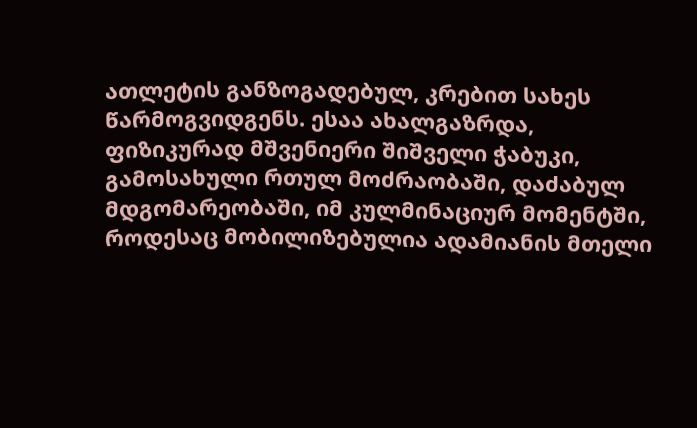ათლეტის განზოგადებულ, კრებით სახეს წარმოგვიდგენს. ესაა ახალგაზრდა, ფიზიკურად მშვენიერი შიშველი ჭაბუკი, გამოსახული რთულ მოძრაობაში, დაძაბულ მდგომარეობაში, იმ კულმინაციურ მომენტში, როდესაც მობილიზებულია ადამიანის მთელი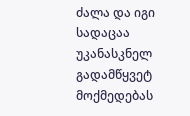ძალა და იგი სადაცაა უკანასკნელ გადამწყვეტ მოქმედებას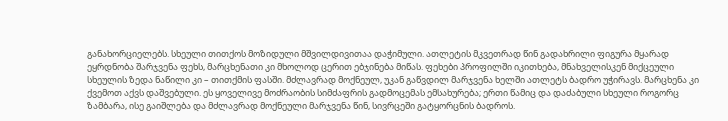განახორციელებს. სხეული თითქოს მოზიდული მშვილდივითაა დაჭიმული. ათლეტის მკვეთრად წინ გადახრილი ფიგურა მყარად ეყრდნობა შარჯვენა ფეხს, მარცხენათი კი მხოლოდ ცერით ებჯინება მიწას. ფეხები პროფილში იკითხება, მნახველისკენ მიქცეული სხეულის ზედა ნაწილი კი – თითქმის ფასში. მძლავრად მოქნეულ, უკან გაწვდილ მარჯვენა ხელში ათლეტს ბადრო უჭირავს. მარცხენა კი ქვემოთ აქვს დაშვებული. ეს ყოველივე მოძრაობის სიმძაფრის გადმოცემას ემსახურება; ერთი წამიც და დაძაბული სხეული როგორც ზამბარა, ისე გაიშლება და მძლავრად მოქნეული მარჯვენა წინ, სივრცეში გატყორცნის ბადროს.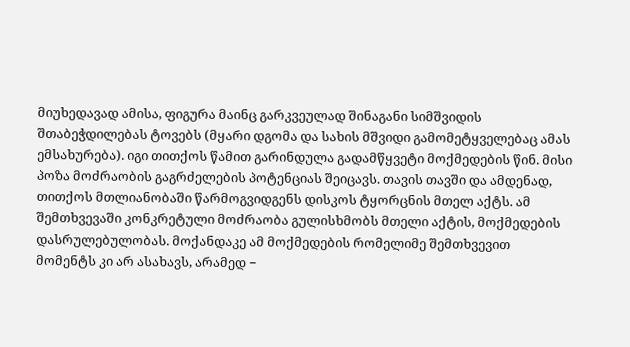მიუხედავად ამისა, ფიგურა მაინც გარკვეულად შინაგანი სიმშვიდის შთაბეჭდილებას ტოვებს (მყარი დგომა და სახის მშვიდი გამომეტყველებაც ამას ემსახურება). იგი თითქოს წამით გარინდულა გადამწყვეტი მოქმედების წინ. მისი პოზა მოძრაობის გაგრძელების პოტენციას შეიცავს. თავის თავში და ამდენად, თითქოს მთლიანობაში წარმოგვიდგენს დისკოს ტყორცნის მთელ აქტს. ამ შემთხვევაში კონკრეტული მოძრაობა გულისხმობს მთელი აქტის, მოქმედების დასრულებულობას. მოქანდაკე ამ მოქმედების რომელიმე შემთხვევით მომენტს კი არ ასახავს, არამედ −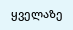ყველაზე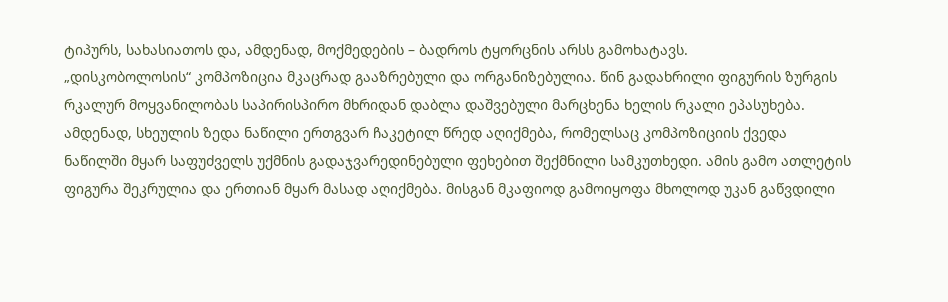ტიპურს, სახასიათოს და, ამდენად, მოქმედების – ბადროს ტყორცნის არსს გამოხატავს.
„დისკობოლოსის“ კომპოზიცია მკაცრად გააზრებული და ორგანიზებულია. წინ გადახრილი ფიგურის ზურგის რკალურ მოყვანილობას საპირისპირო მხრიდან დაბლა დაშვებული მარცხენა ხელის რკალი ეპასუხება. ამდენად, სხეულის ზედა ნაწილი ერთგვარ ჩაკეტილ წრედ აღიქმება, რომელსაც კომპოზიციის ქვედა ნაწილში მყარ საფუძველს უქმნის გადაჯვარედინებული ფეხებით შექმნილი სამკუთხედი. ამის გამო ათლეტის ფიგურა შეკრულია და ერთიან მყარ მასად აღიქმება. მისგან მკაფიოდ გამოიყოფა მხოლოდ უკან გაწვდილი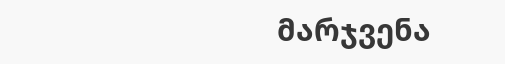მარჯვენა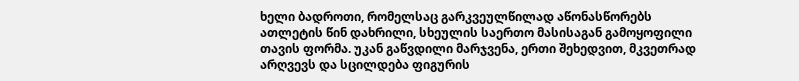ხელი ბადროთი, რომელსაც გარკვეულწილად აწონასწორებს ათლეტის წინ დახრილი, სხეულის საერთო მასისაგან გამოყოფილი თავის ფორმა. უკან გაწვდილი მარჯვენა, ერთი შეხედვით, მკვეთრად არღვევს და სცილდება ფიგურის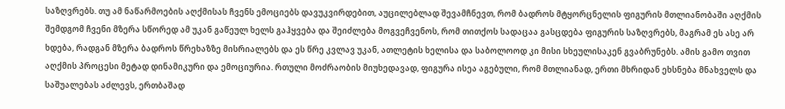საზღვრებს. თუ ამ ნაწარმოების აღქმისას ჩვენს ემოციებს დავუკვირდებით, აუცილებლად შევამჩნევთ, რომ ბადროს მტყორცნელის ფიგურის მთლიანობაში აღქმის შემდგომ ჩვენი მზერა სწორედ ამ უკან გაწეულ ხელს გაჰყვება და შეიძლება მოგვეჩვენოს, რომ თითქოს სადაცაა გასცდება ფიგურის საზღვრებს, მაგრამ ეს ასე არ ხდება, რადგან მზერა ბადროს წრეხაზზე მისრიალებს და ეს წრე კვლავ უკან, ათლეტის ხელისა და საბოლოოდ კი მისი სხეულისაკენ გვაბრუნებს. ამის გამო თვით აღქმის პროცესი მეტად დინამიკური და ემოციურია. რთული მოძრაობის მიუხედავად, ფიგურა ისეა აგებული, რომ მთლიანად, ერთი მხრიდან ეხსნება მნახველს და საშუალებას აძლევს, ერთბაშად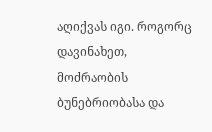აღიქვას იგი. როგორც დავინახეთ, მოძრაობის ბუნებრიობასა და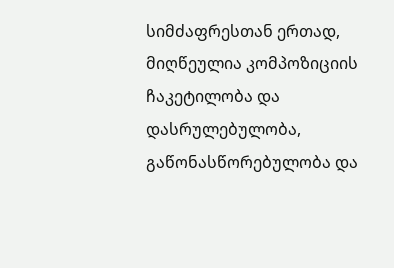სიმძაფრესთან ერთად, მიღწეულია კომპოზიციის ჩაკეტილობა და დასრულებულობა, გაწონასწორებულობა და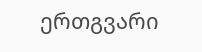ერთგვარი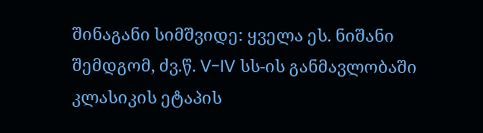შინაგანი სიმშვიდე: ყველა ეს. ნიშანი შემდგომ, ძვ.წ. V-IV სს-ის განმავლობაში კლასიკის ეტაპის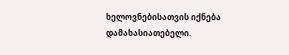ხელოვნებისათვის იქნება დამახასიათებელი.